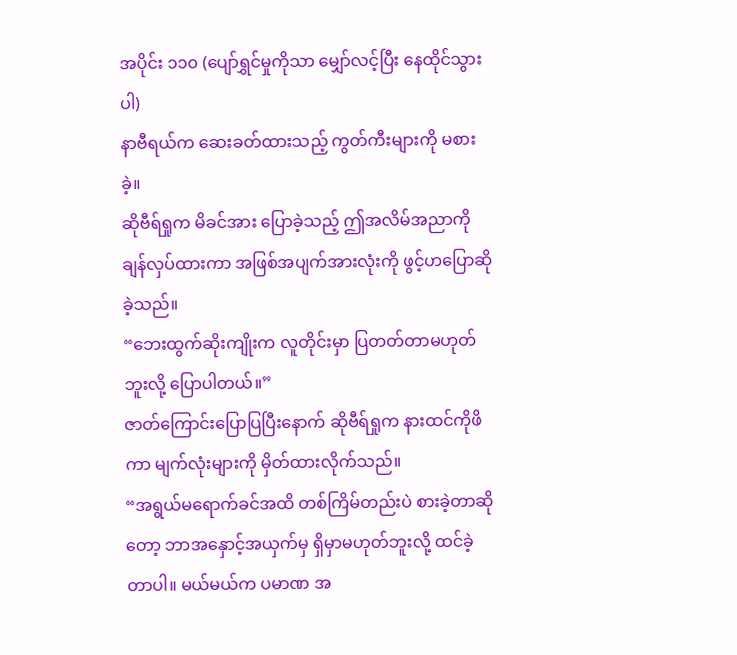အပိုင်း ၁၁၀ (ပျော်ရွှင်မှုကိုသာ မျှော်လင့်ပြီး နေထိုင်သွားပါ)
နာဗီရယ်က ဆေးခတ်ထားသည့် ကွတ်ကီးများကို မစားခဲ့။
ဆိုဗီရ်ရှုက မိခင်အား ပြောခဲ့သည့် ဤအလိမ်အညာကို ချန်လှပ်ထားကာ အဖြစ်အပျက်အားလုံးကို ဖွင့်ဟပြောဆိုခဲ့သည်။
“ဘေးထွက်ဆိုးကျိုးက လူတိုင်းမှာ ပြတတ်တာမဟုတ်ဘူးလို့ ပြောပါတယ်။”
ဇာတ်ကြောင်းပြောပြပြီးနောက် ဆိုဗီရ်ရှုက နားထင်ကိုဖိကာ မျက်လုံးများကို မှိတ်ထားလိုက်သည်။
“အရွယ်မရောက်ခင်အထိ တစ်ကြိမ်တည်းပဲ စားခဲ့တာဆိုတော့ ဘာအနှောင့်အယှက်မှ ရှိမှာမဟုတ်ဘူးလို့ ထင်ခဲ့တာပါ။ မယ်မယ်က ပမာဏ အ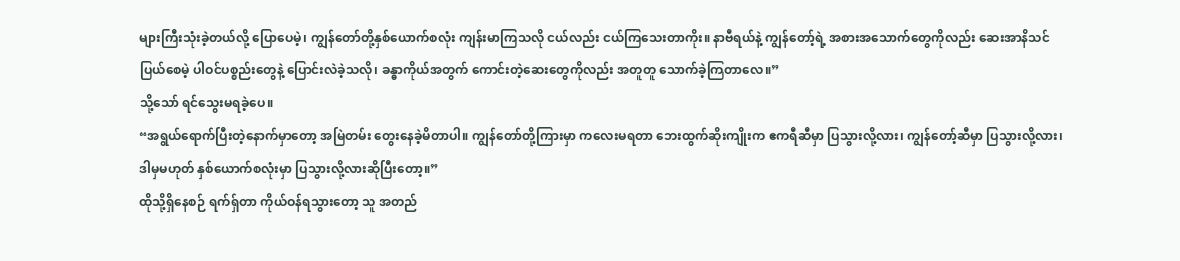များကြီးသုံးခဲ့တယ်လို့ ပြောပေမဲ့၊ ကျွန်တော်တို့နှစ်ယောက်စလုံး ကျန်းမာကြသလို ငယ်လည်း ငယ်ကြသေးတာကိုး။ နာဗီရယ်နဲ့ ကျွန်တော့်ရဲ့ အစားအသောက်တွေကိုလည်း ဆေးအာနိသင် ပြယ်စေမဲ့ ပါဝင်ပစ္စည်းတွေနဲ့ ပြောင်းလဲခဲ့သလို၊ ခန္ဓာကိုယ်အတွက် ကောင်းတဲ့ဆေးတွေကိုလည်း အတူတူ သောက်ခဲ့ကြတာလေ။”
သို့သော် ရင်သွေးမရခဲ့ပေ။
“အရွယ်ရောက်ပြီးတဲ့နောက်မှာတော့ အမြဲတမ်း တွေးနေခဲ့မိတာပါ။ ကျွန်တော်တို့ကြားမှာ ကလေးမရတာ ဘေးထွက်ဆိုးကျိုးက ဧကရီဆီမှာ ပြသွားလို့လား၊ ကျွန်တော့်ဆီမှာ ပြသွားလို့လား၊ ဒါမှမဟုတ် နှစ်ယောက်စလုံးမှာ ပြသွားလို့လားဆိုပြီးတော့။”
ထိုသို့ရှိနေစဉ် ရက်ရှ်တာ ကိုယ်ဝန်ရသွားတော့ သူ အတည်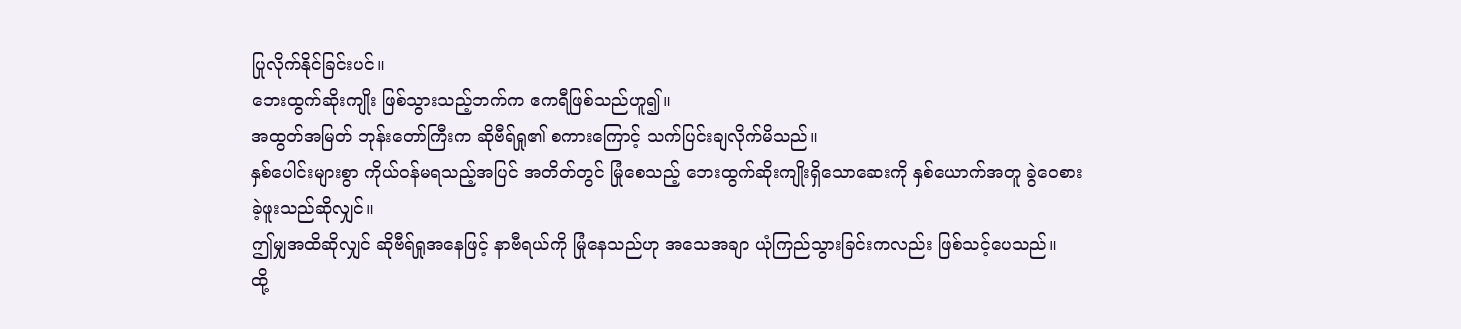ပြုလိုက်နိုင်ခြင်းပင်။
ဘေးထွက်ဆိုးကျိုး ဖြစ်သွားသည့်ဘက်က ဧကရီဖြစ်သည်ဟူ၍။
အထွတ်အမြတ် ဘုန်းတော်ကြီးက ဆိုဗီရ်ရှု၏ စကားကြောင့် သက်ပြင်းချလိုက်မိသည်။
နှစ်ပေါင်းများစွာ ကိုယ်ဝန်မရသည့်အပြင် အတိတ်တွင် မြုံစေသည့် ဘေးထွက်ဆိုးကျိုးရှိသောဆေးကို နှစ်ယောက်အတူ ခွဲဝေစားခဲ့ဖူးသည်ဆိုလျှင်။
ဤမျှအထိဆိုလျှင် ဆိုဗီရ်ရှုအနေဖြင့် နာဗီရယ်ကို မြုံနေသည်ဟု အသေအချာ ယုံကြည်သွားခြင်းကလည်း ဖြစ်သင့်ပေသည်။
ထို့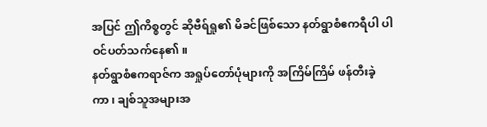အပြင် ဤကိစ္စတွင် ဆိုဗီရ်ရှု၏ မိခင်ဖြစ်သော နတ်ရွာစံဧကရီပါ ပါဝင်ပတ်သက်နေ၏။
နတ်ရွာစံဧကရာဇ်က အရှုပ်တော်ပုံများကို အကြိမ်ကြိမ် ဖန်တီးခဲ့ကာ၊ ချစ်သူအများအ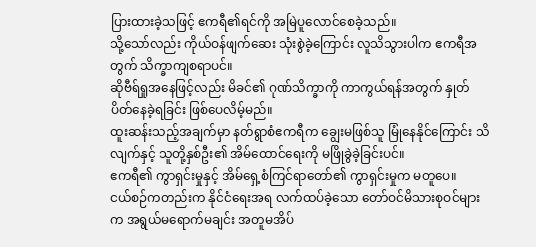ပြားထားခဲ့သဖြင့် ဧကရီ၏ရင်ကို အမြဲပူလောင်စေခဲ့သည်။
သို့သော်လည်း ကိုယ်ဝန်ဖျက်ဆေး သုံးစွဲခဲ့ကြောင်း လူသိသွားပါက ဧကရီအတွက် သိက္ခာကျစရာပင်။
ဆိုဗီရ်ရှုအနေဖြင့်လည်း မိခင်၏ ဂုဏ်သိက္ခာကို ကာကွယ်ရန်အတွက် နှုတ်ပိတ်နေခဲ့ရခြင်း ဖြစ်ပေလိမ့်မည်။
ထူးဆန်းသည့်အချက်မှာ နတ်ရွာစံဧကရီက ချွေးမဖြစ်သူ မြုံနေနိုင်ကြောင်း သိလျက်နှင့် သူတို့နှစ်ဦး၏ အိမ်ထောင်ရေးကို မဖြိုခွဲခဲ့ခြင်းပင်။
ဧကရီ၏ ကွာရှင်းမှုနှင့် အိမ်ရှေ့စံကြင်ရာတော်၏ ကွာရှင်းမှုက မတူပေ။
ငယ်စဉ်ကတည်းက နိုင်ငံရေးအရ လက်ထပ်ခဲ့သော တော်ဝင်မိသားစုဝင်များက အရွယ်မရောက်မချင်း အတူမအိပ်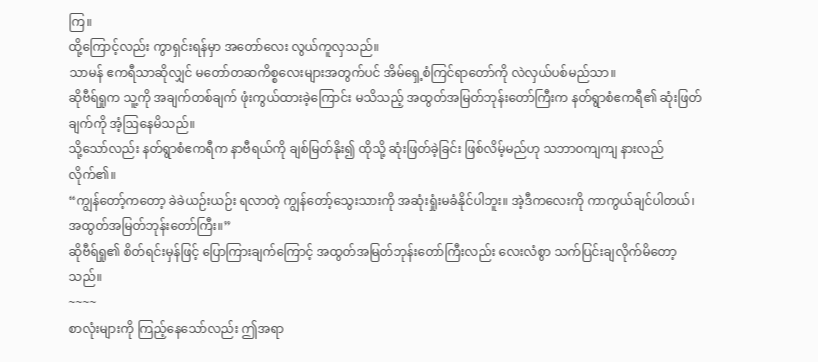ကြ။
ထို့ကြောင့်လည်း ကွာရှင်းရန်မှာ အတော်လေး လွယ်ကူလှသည်။
သာမန် ဧကရီသာဆိုလျှင် မတော်တဆကိစ္စလေးများအတွက်ပင် အိမ်ရှေ့စံကြင်ရာတော်ကို လဲလှယ်ပစ်မည်သာ။
ဆိုဗီရ်ရှုက သူ့ကို အချက်တစ်ချက် ဖုံးကွယ်ထားခဲ့ကြောင်း မသိသည့် အထွတ်အမြတ်ဘုန်းတော်ကြီးက နတ်ရွာစံဧကရီ၏ ဆုံးဖြတ်ချက်ကို အံ့ဩနေမိသည်။
သို့သော်လည်း နတ်ရွာစံဧကရီက နာဗီရယ်ကို ချစ်မြတ်နိုး၍ ထိုသို့ ဆုံးဖြတ်ခဲ့ခြင်း ဖြစ်လိမ့်မည်ဟု သဘာဝကျကျ နားလည်လိုက်၏။
“ကျွန်တော့်ကတော့ ခဲခဲယဉ်းယဉ်း ရလာတဲ့ ကျွန်တော့်သွေးသားကို အဆုံးရှုံးမခံနိုင်ပါဘူး။ အဲ့ဒီကလေးကို ကာကွယ်ချင်ပါတယ်၊ အထွတ်အမြတ်ဘုန်းတော်ကြီး။”
ဆိုဗီရ်ရှု၏ စိတ်ရင်းမှန်ဖြင့် ပြောကြားချက်ကြောင့် အထွတ်အမြတ်ဘုန်းတော်ကြီးလည်း လေးလံစွာ သက်ပြင်းချလိုက်မိတော့သည်။
~~~~
စာလုံးများကို ကြည့်နေသော်လည်း ဤအရာ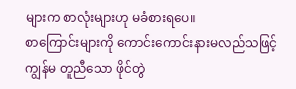များက စာလုံးများဟု မခံစားရပေ။
စာကြောင်းများကို ကောင်းကောင်းနားမလည်သဖြင့် ကျွန်မ တူညီသော ဖိုင်တွဲ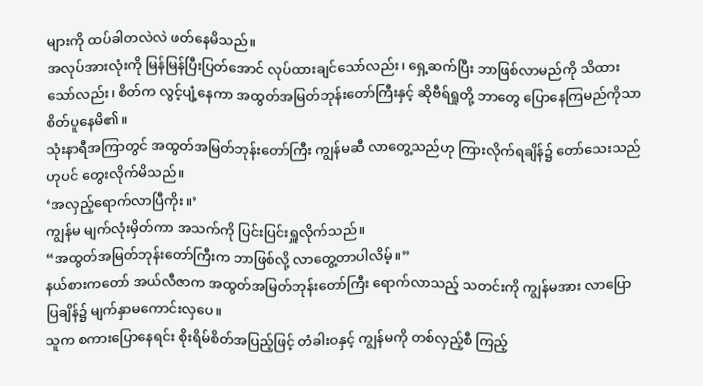များကို ထပ်ခါတလဲလဲ ဖတ်နေမိသည်။
အလုပ်အားလုံးကို မြန်မြန်ပြီးပြတ်အောင် လုပ်ထားချင်သော်လည်း၊ ရှေ့ဆက်ပြီး ဘာဖြစ်လာမည်ကို သိထားသော်လည်း၊ စိတ်က လွင့်ပျံ့နေကာ အထွတ်အမြတ်ဘုန်းတော်ကြီးနှင့် ဆိုဗီရ်ရှုတို့ ဘာတွေ ပြောနေကြမည်ကိုသာ စိတ်ပူနေမိ၏။
သုံးနာရီအကြာတွင် အထွတ်အမြတ်ဘုန်းတော်ကြီး ကျွန်မဆီ လာတွေ့သည်ဟု ကြားလိုက်ရချိန်၌ တော်သေးသည်ဟုပင် တွေးလိုက်မိသည်။
‘အလှည့်ရောက်လာပြီကိုး။’
ကျွန်မ မျက်လုံးမှိတ်ကာ အသက်ကို ပြင်းပြင်းရှူလိုက်သည်။
“အထွတ်အမြတ်ဘုန်းတော်ကြီးက ဘာဖြစ်လို့ လာတွေ့တာပါလိမ့်။”
နယ်စားကတော် အယ်လီဇာက အထွတ်အမြတ်ဘုန်းတော်ကြီး ရောက်လာသည့် သတင်းကို ကျွန်မအား လာပြောပြချိန်၌ မျက်နှာမကောင်းလှပေ။
သူက စကားပြောနေရင်း စိုးရိမ်စိတ်အပြည့်ဖြင့် တံခါးဝနှင့် ကျွန်မကို တစ်လှည့်စီ ကြည့်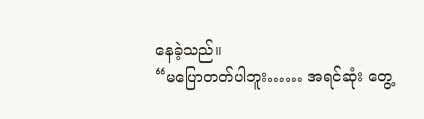နေခဲ့သည်။
“မပြောတတ်ပါဘူး…… အရင်ဆုံး တွေ့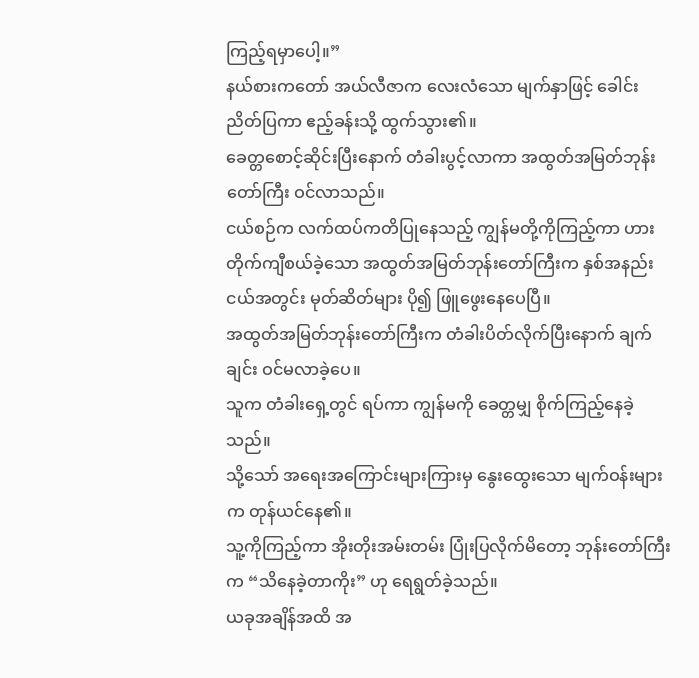ကြည့်ရမှာပေါ့။”
နယ်စားကတော် အယ်လီဇာက လေးလံသော မျက်နှာဖြင့် ခေါင်းညိတ်ပြကာ ဧည့်ခန်းသို့ ထွက်သွား၏။
ခေတ္တစောင့်ဆိုင်းပြီးနောက် တံခါးပွင့်လာကာ အထွတ်အမြတ်ဘုန်းတော်ကြီး ဝင်လာသည်။
ငယ်စဉ်က လက်ထပ်ကတိပြုနေသည့် ကျွန်မတို့ကိုကြည့်ကာ ဟားတိုက်ကျီစယ်ခဲ့သော အထွတ်အမြတ်ဘုန်းတော်ကြီးက နှစ်အနည်းငယ်အတွင်း မုတ်ဆိတ်များ ပို၍ ဖြူဖွေးနေပေပြီ။
အထွတ်အမြတ်ဘုန်းတော်ကြီးက တံခါးပိတ်လိုက်ပြီးနောက် ချက်ချင်း ဝင်မလာခဲ့ပေ။
သူက တံခါးရှေ့တွင် ရပ်ကာ ကျွန်မကို ခေတ္တမျှ စိုက်ကြည့်နေခဲ့သည်။
သို့သော် အရေးအကြောင်းများကြားမှ နွေးထွေးသော မျက်ဝန်းများက တုန်ယင်နေ၏။
သူ့ကိုကြည့်ကာ အိုးတိုးအမ်းတမ်း ပြုံးပြလိုက်မိတော့ ဘုန်းတော်ကြီးက “သိနေခဲ့တာကိုး” ဟု ရေရွတ်ခဲ့သည်။
ယခုအချိန်အထိ အ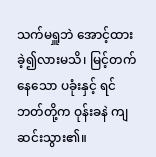သက်မရှူဘဲ အောင့်ထားခဲ့၍လားမသိ၊ မြင့်တက်နေသော ပခုံးနှင့် ရင်ဘတ်တို့က ဝုန်းခနဲ ကျဆင်းသွား၏။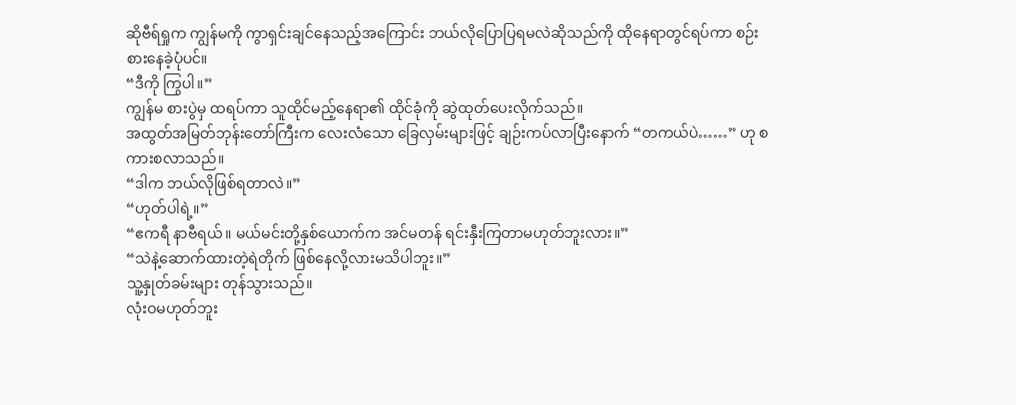ဆိုဗီရ်ရှုက ကျွန်မကို ကွာရှင်းချင်နေသည့်အကြောင်း ဘယ်လိုပြောပြရမလဲဆိုသည်ကို ထိုနေရာတွင်ရပ်ကာ စဉ်းစားနေခဲ့ပုံပင်။
“ဒီကို ကြွပါ။”
ကျွန်မ စားပွဲမှ ထရပ်ကာ သူထိုင်မည့်နေရာ၏ ထိုင်ခုံကို ဆွဲထုတ်ပေးလိုက်သည်။
အထွတ်အမြတ်ဘုန်းတော်ကြီးက လေးလံသော ခြေလှမ်းများဖြင့် ချဉ်းကပ်လာပြီးနောက် “တကယ်ပဲ……” ဟု စကားစလာသည်။
“ဒါက ဘယ်လိုဖြစ်ရတာလဲ။”
“ဟုတ်ပါရဲ့။”
“ဧကရီ နာဗီရယ်။ မယ်မင်းတို့နှစ်ယောက်က အင်မတန် ရင်းနှီးကြတာမဟုတ်ဘူးလား။”
“သဲနဲ့ဆောက်ထားတဲ့ရဲတိုက် ဖြစ်နေလို့လားမသိပါဘူး။”
သူ့နှုတ်ခမ်းများ တုန်သွားသည်။
လုံးဝမဟုတ်ဘူး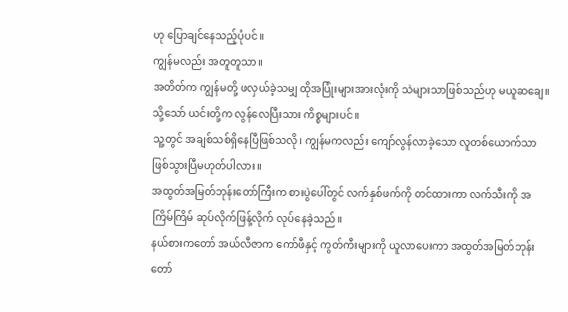ဟု ပြောချင်နေသည့်ပုံပင်။
ကျွန်မလည်း အတူတူသာ။
အတိတ်က ကျွန်မတို့ ဖလှယ်ခဲ့သမျှ ထိုအပြုံးများအားလုံးကို သဲများသာဖြစ်သည်ဟု မယူဆချေ။
သို့သော် ယင်းတို့က လွန်လေပြီးသား ကိစ္စများပင်။
သူ့တွင် အချစ်သစ်ရှိနေပြီဖြစ်သလို၊ ကျွန်မကလည်း ကျော်လွန်လာခဲ့သော လူတစ်ယောက်သာ ဖြစ်သွားပြီမဟုတ်ပါလား။
အထွတ်အမြတ်ဘုန်းတော်ကြီးက စားပွဲပေါ်တွင် လက်နှစ်ဖက်ကို တင်ထားကာ လက်သီးကို အကြိမ်ကြိမ် ဆုပ်လိုက်ဖြန့်လိုက် လုပ်နေခဲ့သည်။
နယ်စားကတော် အယ်လီဇာက ကော်ဖီနှင့် ကွတ်ကီးများကို ယူလာပေးကာ အထွတ်အမြတ်ဘုန်းတော်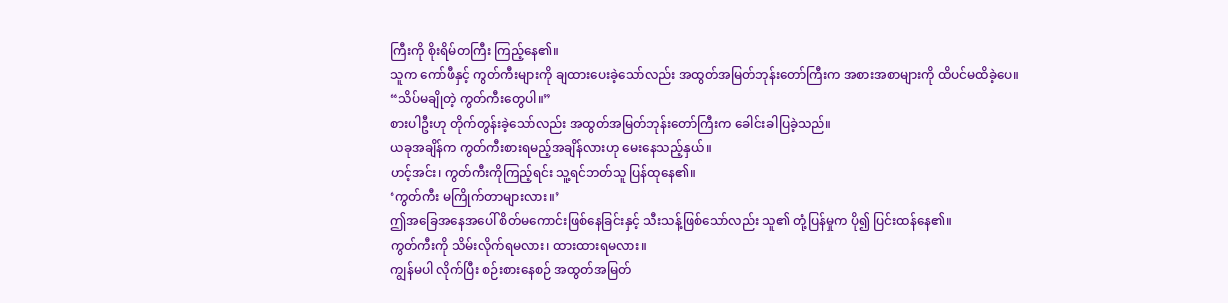ကြီးကို စိုးရိမ်တကြီး ကြည့်နေ၏။
သူက ကော်ဖီနှင့် ကွတ်ကီးများကို ချထားပေးခဲ့သော်လည်း အထွတ်အမြတ်ဘုန်းတော်ကြီးက အစားအစာများကို ထိပင်မထိခဲ့ပေ။
“သိပ်မချိုတဲ့ ကွတ်ကီးတွေပါ။”
စားပါဦးဟု တိုက်တွန်းခဲ့သော်လည်း အထွတ်အမြတ်ဘုန်းတော်ကြီးက ခေါင်းခါပြခဲ့သည်။
ယခုအချိန်က ကွတ်ကီးစားရမည့်အချိန်လားဟု မေးနေသည့်နှယ်။
ဟင့်အင်း၊ ကွတ်ကီးကိုကြည့်ရင်း သူ့ရင်ဘတ်သူ ပြန်ထုနေ၏။
‘ကွတ်ကီး မကြိုက်တာများလား။’
ဤအခြေအနေအပေါ် စိတ်မကောင်းဖြစ်နေခြင်းနှင့် သီးသန့်ဖြစ်သော်လည်း သူ၏ တုံ့ပြန်မှုက ပို၍ ပြင်းထန်နေ၏။
ကွတ်ကီးကို သိမ်းလိုက်ရမလား၊ ထားထားရမလား။
ကျွန်မပါ လိုက်ပြီး စဉ်းစားနေစဉ် အထွတ်အမြတ်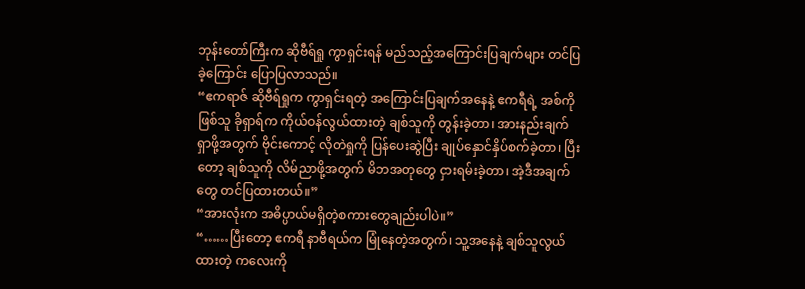ဘုန်းတော်ကြီးက ဆိုဗီရ်ရှု ကွာရှင်းရန် မည်သည့်အကြောင်းပြချက်များ တင်ပြခဲ့ကြောင်း ပြောပြလာသည်။
“ဧကရာဇ် ဆိုဗီရ်ရှုက ကွာရှင်းရတဲ့ အကြောင်းပြချက်အနေနဲ့ ဧကရီရဲ့ အစ်ကိုဖြစ်သူ ခိုရှာရ်က ကိုယ်ဝန်လွယ်ထားတဲ့ ချစ်သူကို တွန်းခဲ့တာ၊ အားနည်းချက်ရှာဖို့အတွက် ဗိုင်းကောင့် လိုတဲရှုကို ပြန်ပေးဆွဲပြီး ချုပ်နှောင်နှိပ်စက်ခဲ့တာ၊ ပြီးတော့ ချစ်သူကို လိမ်ညာဖို့အတွက် မိဘအတုတွေ ငှားရမ်းခဲ့တာ၊ အဲ့ဒီအချက်တွေ တင်ပြထားတယ်။”
“အားလုံးက အဓိပ္ပာယ်မရှိတဲ့စကားတွေချည်းပါပဲ။”
“……ပြီးတော့ ဧကရီ နာဗီရယ်က မြုံနေတဲ့အတွက်၊ သူ့အနေနဲ့ ချစ်သူလွယ်ထားတဲ့ ကလေးကို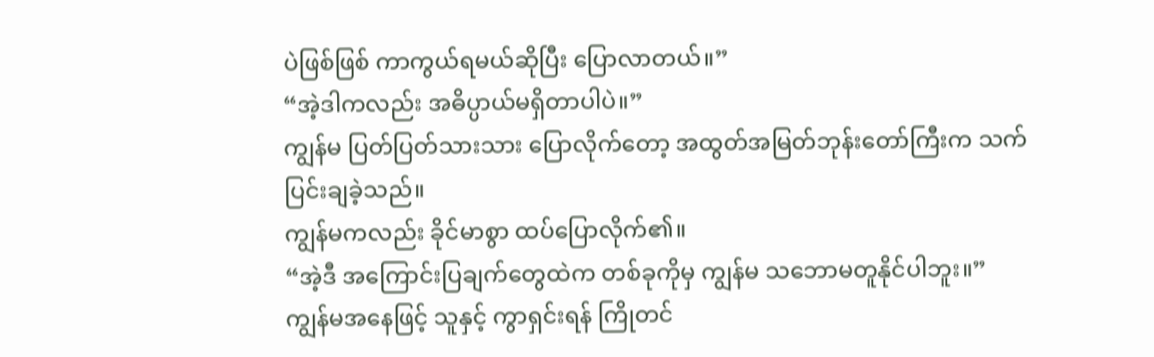ပဲဖြစ်ဖြစ် ကာကွယ်ရမယ်ဆိုပြီး ပြောလာတယ်။”
“အဲ့ဒါကလည်း အဓိပ္ပာယ်မရှိတာပါပဲ။”
ကျွန်မ ပြတ်ပြတ်သားသား ပြောလိုက်တော့ အထွတ်အမြတ်ဘုန်းတော်ကြီးက သက်ပြင်းချခဲ့သည်။
ကျွန်မကလည်း ခိုင်မာစွာ ထပ်ပြောလိုက်၏။
“အဲ့ဒီ အကြောင်းပြချက်တွေထဲက တစ်ခုကိုမှ ကျွန်မ သဘောမတူနိုင်ပါဘူး။”
ကျွန်မအနေဖြင့် သူနှင့် ကွာရှင်းရန် ကြိုတင်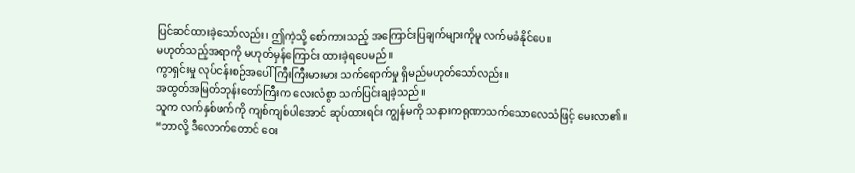ပြင်ဆင်ထားခဲ့သော်လည်း၊ ဤကဲ့သို့ စော်ကားသည့် အကြောင်းပြချက်များကိုမူ လက်မခံနိုင်ပေ။
မဟုတ်သည့်အရာကို မဟုတ်မှန်ကြောင်း ထားခဲ့ရပေမည်။
ကွာရှင်းမှု လုပ်ငန်းစဉ်အပေါ် ကြီးကြီးမားမား သက်ရောက်မှု ရှိမည်မဟုတ်သော်လည်း။
အထွတ်အမြတ်ဘုန်းတော်ကြီးက လေးလံစွာ သက်ပြင်းချခဲ့သည်။
သူက လက်နှစ်ဖက်ကို ကျစ်ကျစ်ပါအောင် ဆုပ်ထားရင်း ကျွန်မကို သနားကရုဏာသက်သောလေသံဖြင့် မေးလာ၏။
“ဘာလို့ ဒီလောက်တောင် ဝေး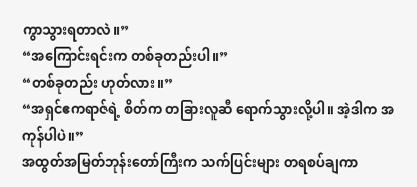ကွာသွားရတာလဲ။”
“အကြောင်းရင်းက တစ်ခုတည်းပါ။”
“တစ်ခုတည်း ဟုတ်လား။”
“အရှင်ဧကရာဇ်ရဲ့ စိတ်က တခြားလူဆီ ရောက်သွားလို့ပါ။ အဲ့ဒါက အကုန်ပါပဲ။”
အထွတ်အမြတ်ဘုန်းတော်ကြီးက သက်ပြင်းများ တရစပ်ချကာ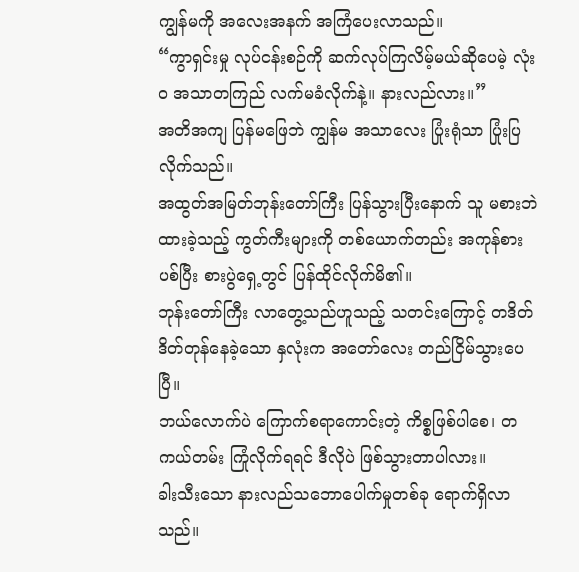ကျွန်မကို အလေးအနက် အကြံပေးလာသည်။
“ကွာရှင်းမှု လုပ်ငန်းစဉ်ကို ဆက်လုပ်ကြလိမ့်မယ်ဆိုပေမဲ့ လုံးဝ အသာတကြည် လက်မခံလိုက်နဲ့။ နားလည်လား။”
အတိအကျ ပြန်မဖြေဘဲ ကျွန်မ အသာလေး ပြုံးရုံသာ ပြုံးပြလိုက်သည်။
အထွတ်အမြတ်ဘုန်းတော်ကြီး ပြန်သွားပြီးနောက် သူ မစားဘဲ ထားခဲ့သည့် ကွတ်ကီးများကို တစ်ယောက်တည်း အကုန်စားပစ်ပြီး စားပွဲရှေ့တွင် ပြန်ထိုင်လိုက်မိ၏။
ဘုန်းတော်ကြီး လာတွေ့သည်ဟူသည့် သတင်းကြောင့် တဒိတ်ဒိတ်တုန်နေခဲ့သော နှလုံးက အတော်လေး တည်ငြိမ်သွားပေပြီ။
ဘယ်လောက်ပဲ ကြောက်စရာကောင်းတဲ့ ကိစ္စဖြစ်ပါစေ၊ တကယ်တမ်း ကြုံလိုက်ရရင် ဒီလိုပဲ ဖြစ်သွားတာပါလား။
ခါးသီးသော နားလည်သဘောပေါက်မှုတစ်ခု ရောက်ရှိလာသည်။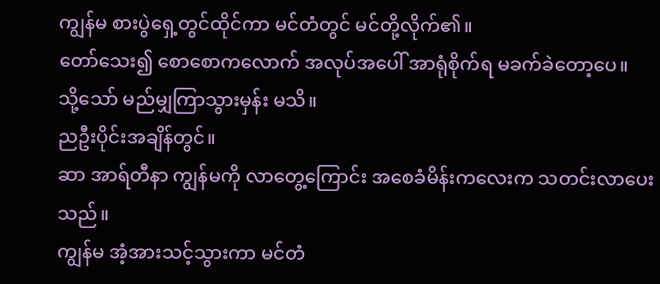ကျွန်မ စားပွဲရှေ့တွင်ထိုင်ကာ မင်တံတွင် မင်တို့လိုက်၏။
တော်သေး၍ စောစောကလောက် အလုပ်အပေါ် အာရုံစိုက်ရ မခက်ခဲတော့ပေ။
သို့သော် မည်မျှကြာသွားမှန်း မသိ။
ညဦးပိုင်းအချိန်တွင်။
ဆာ အာရ်တီနာ ကျွန်မကို လာတွေ့ကြောင်း အစေခံမိန်းကလေးက သတင်းလာပေးသည်။
ကျွန်မ အံ့အားသင့်သွားကာ မင်တံ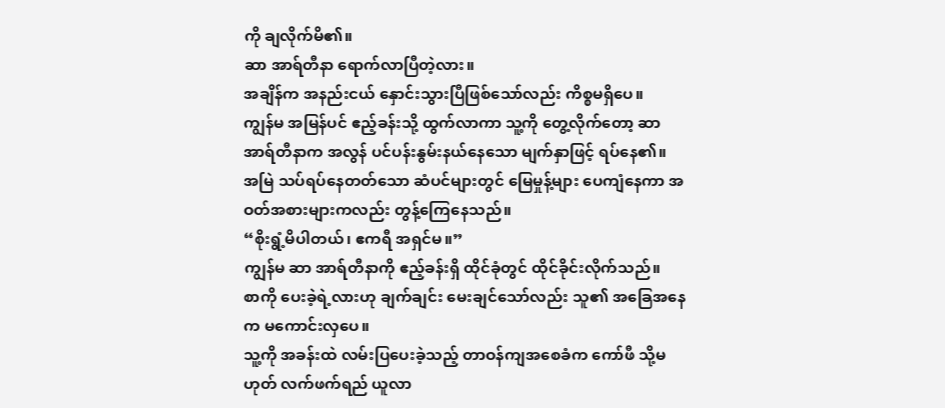ကို ချလိုက်မိ၏။
ဆာ အာရ်တီနာ ရောက်လာပြီတဲ့လား။
အချိန်က အနည်းငယ် နှောင်းသွားပြီဖြစ်သော်လည်း ကိစ္စမရှိပေ။
ကျွန်မ အမြန်ပင် ဧည့်ခန်းသို့ ထွက်လာကာ သူ့ကို တွေ့လိုက်တော့ ဆာ အာရ်တီနာက အလွန် ပင်ပန်းနွမ်းနယ်နေသော မျက်နှာဖြင့် ရပ်နေ၏။
အမြဲ သပ်ရပ်နေတတ်သော ဆံပင်များတွင် မြေမှုန့်များ ပေကျံနေကာ အဝတ်အစားများကလည်း တွန့်ကြေနေသည်။
“စိုးရွံ့မိပါတယ်၊ ဧကရီ အရှင်မ။”
ကျွန်မ ဆာ အာရ်တီနာကို ဧည့်ခန်းရှိ ထိုင်ခုံတွင် ထိုင်ခိုင်းလိုက်သည်။
စာကို ပေးခဲ့ရဲ့လားဟု ချက်ချင်း မေးချင်သော်လည်း သူ၏ အခြေအနေက မကောင်းလှပေ။
သူ့ကို အခန်းထဲ လမ်းပြပေးခဲ့သည့် တာဝန်ကျအစေခံက ကော်ဖီ သို့မဟုတ် လက်ဖက်ရည် ယူလာ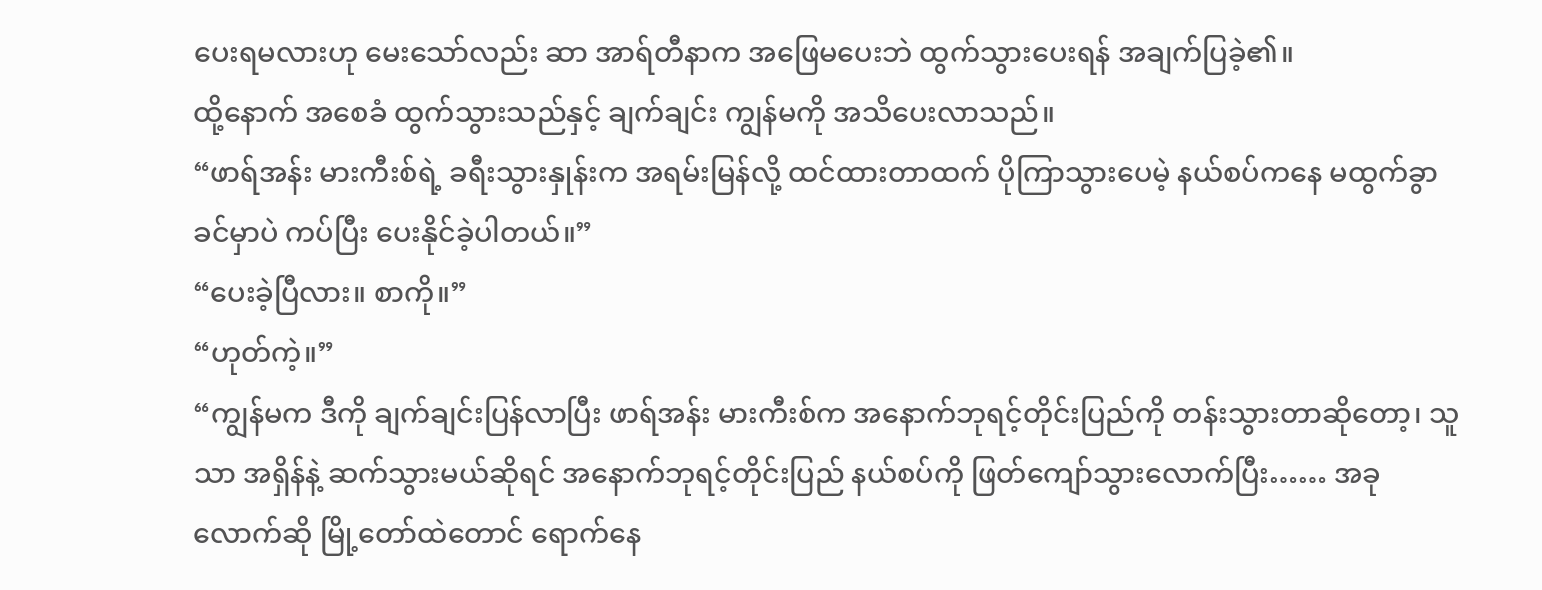ပေးရမလားဟု မေးသော်လည်း ဆာ အာရ်တီနာက အဖြေမပေးဘဲ ထွက်သွားပေးရန် အချက်ပြခဲ့၏။
ထို့နောက် အစေခံ ထွက်သွားသည်နှင့် ချက်ချင်း ကျွန်မကို အသိပေးလာသည်။
“ဖာရ်အန်း မားကီးစ်ရဲ့ ခရီးသွားနှုန်းက အရမ်းမြန်လို့ ထင်ထားတာထက် ပိုကြာသွားပေမဲ့ နယ်စပ်ကနေ မထွက်ခွာခင်မှာပဲ ကပ်ပြီး ပေးနိုင်ခဲ့ပါတယ်။”
“ပေးခဲ့ပြီလား။ စာကို။”
“ဟုတ်ကဲ့။”
“ကျွန်မက ဒီကို ချက်ချင်းပြန်လာပြီး ဖာရ်အန်း မားကီးစ်က အနောက်ဘုရင့်တိုင်းပြည်ကို တန်းသွားတာဆိုတော့၊ သူသာ အရှိန်နဲ့ ဆက်သွားမယ်ဆိုရင် အနောက်ဘုရင့်တိုင်းပြည် နယ်စပ်ကို ဖြတ်ကျော်သွားလောက်ပြီး…… အခုလောက်ဆို မြို့တော်ထဲတောင် ရောက်နေ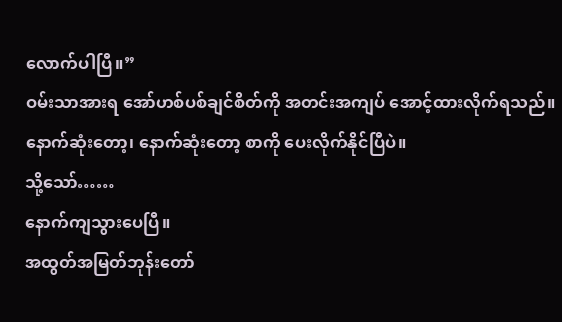လောက်ပါပြီ။”
ဝမ်းသာအားရ အော်ဟစ်ပစ်ချင်စိတ်ကို အတင်းအကျပ် အောင့်ထားလိုက်ရသည်။
နောက်ဆုံးတော့၊ နောက်ဆုံးတော့ စာကို ပေးလိုက်နိုင်ပြီပဲ။
သို့သော်……
နောက်ကျသွားပေပြီ။
အထွတ်အမြတ်ဘုန်းတော်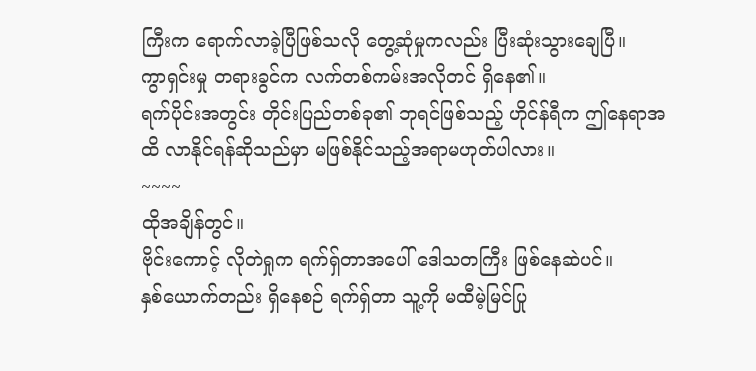ကြီးက ရောက်လာခဲ့ပြီဖြစ်သလို တွေ့ဆုံမှုကလည်း ပြီးဆုံးသွားချေပြီ။
ကွာရှင်းမှု တရားခွင်က လက်တစ်ကမ်းအလိုတင် ရှိနေ၏။
ရက်ပိုင်းအတွင်း တိုင်းပြည်တစ်ခု၏ ဘုရင်ဖြစ်သည့် ဟိုင်န်ရီက ဤနေရာအထိ လာနိုင်ရန်ဆိုသည်မှာ မဖြစ်နိုင်သည့်အရာမဟုတ်ပါလား။
~~~~
ထိုအချိန်တွင်။
ဗိုင်းကောင့် လိုတဲရှုက ရက်ရှ်တာအပေါ် ဒေါသတကြီး ဖြစ်နေဆဲပင်။
နှစ်ယောက်တည်း ရှိနေစဉ် ရက်ရှ်တာ သူ့ကို မထီမဲ့မြင်ပြု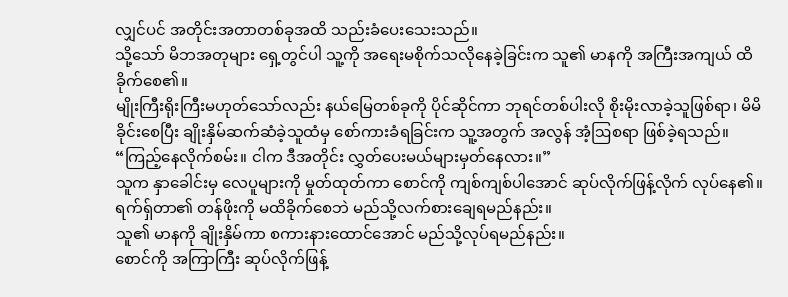လျှင်ပင် အတိုင်းအတာတစ်ခုအထိ သည်းခံပေးသေးသည်။
သို့သော် မိဘအတုများ ရှေ့တွင်ပါ သူ့ကို အရေးမစိုက်သလိုနေခဲ့ခြင်းက သူ၏ မာနကို အကြီးအကျယ် ထိခိုက်စေ၏။
မျိုးကြီးရိုးကြီးမဟုတ်သော်လည်း နယ်မြေတစ်ခုကို ပိုင်ဆိုင်ကာ ဘုရင်တစ်ပါးလို စိုးမိုးလာခဲ့သူဖြစ်ရာ၊ မိမိ ခိုင်းစေပြီး ချိုးနှိမ်ဆက်ဆံခဲ့သူထံမှ စော်ကားခံရခြင်းက သူ့အတွက် အလွန် အံ့ဩစရာ ဖြစ်ခဲ့ရသည်။
“ကြည့်နေလိုက်စမ်း။ ငါက ဒီအတိုင်း လွှတ်ပေးမယ်များမှတ်နေလား။”
သူက နှာခေါင်းမှ လေပူများကို မှုတ်ထုတ်ကာ စောင်ကို ကျစ်ကျစ်ပါအောင် ဆုပ်လိုက်ဖြန့်လိုက် လုပ်နေ၏။
ရက်ရှ်တာ၏ တန်ဖိုးကို မထိခိုက်စေဘဲ မည်သို့လက်စားချေရမည်နည်း။
သူ၏ မာနကို ချိုးနှိမ်ကာ စကားနားထောင်အောင် မည်သို့လုပ်ရမည်နည်း။
စောင်ကို အကြာကြီး ဆုပ်လိုက်ဖြန့်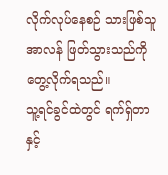လိုက်လုပ်နေစဉ် သားဖြစ်သူ အာလန် ဖြတ်သွားသည်ကို တွေ့လိုက်ရသည်။
သူ့ရင်ခွင်ထဲတွင် ရက်ရှ်တာနှင့်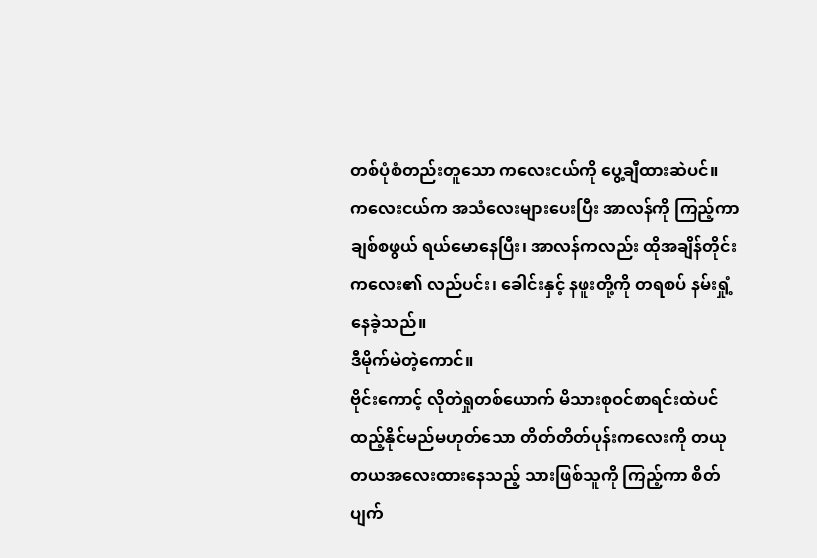တစ်ပုံစံတည်းတူသော ကလေးငယ်ကို ပွေ့ချီထားဆဲပင်။
ကလေးငယ်က အသံလေးများပေးပြီး အာလန်ကို ကြည့်ကာ ချစ်စဖွယ် ရယ်မောနေပြီး၊ အာလန်ကလည်း ထိုအချိန်တိုင်း ကလေး၏ လည်ပင်း၊ ခေါင်းနှင့် နဖူးတို့ကို တရစပ် နမ်းရှုံ့နေခဲ့သည်။
ဒီမိုက်မဲတဲ့ကောင်။
ဗိုင်းကောင့် လိုတဲရှုတစ်ယောက် မိသားစုဝင်စာရင်းထဲပင် ထည့်နိုင်မည်မဟုတ်သော တိတ်တိတ်ပုန်းကလေးကို တယုတယအလေးထားနေသည့် သားဖြစ်သူကို ကြည့်ကာ စိတ်ပျက်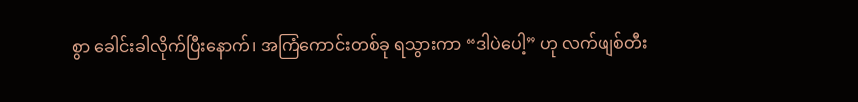စွာ ခေါင်းခါလိုက်ပြီးနောက်၊ အကြံကောင်းတစ်ခု ရသွားကာ “ဒါပဲပေါ့” ဟု လက်ဖျစ်တီး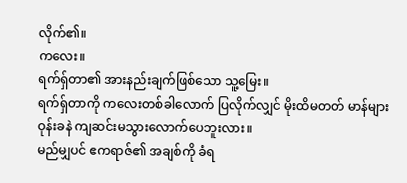လိုက်၏။
ကလေး။
ရက်ရှ်တာ၏ အားနည်းချက်ဖြစ်သော သူ့မြေး။
ရက်ရှ်တာကို ကလေးတစ်ခါလောက် ပြလိုက်လျှင် မိုးထိမတတ် မာန်များ ဝုန်းခနဲ ကျဆင်းမသွားလောက်ပေဘူးလား။
မည်မျှပင် ဧကရာဇ်၏ အချစ်ကို ခံရ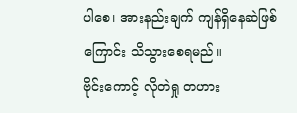ပါစေ၊ အားနည်းချက် ကျန်ရှိနေဆဲဖြစ်ကြောင်း သိသွားစေရမည်။
ဗိုင်းကောင့် လိုတဲရှု တဟား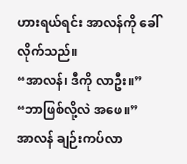ဟားရယ်ရင်း အာလန်ကို ခေါ်လိုက်သည်။
“အာလန်၊ ဒီကို လာဦး။”
“ဘာဖြစ်လို့လဲ အဖေ။”
အာလန် ချဉ်းကပ်လာ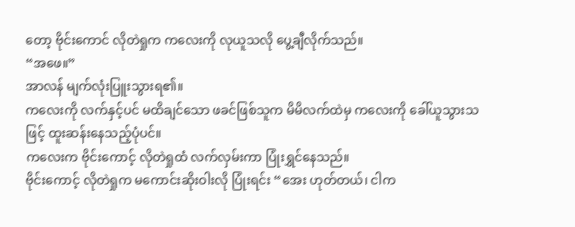တော့ ဗိုင်းကောင် လိုတဲရှုက ကလေးကို လုယူသလို ပွေ့ချီလိုက်သည်။
“အဖေ။”
အာလန် မျက်လုံးပြူးသွားရ၏။
ကလေးကို လက်နှင့်ပင် မထိချင်သော ဖခင်ဖြစ်သူက မိမိလက်ထဲမှ ကလေးကို ခေါ်ယူသွားသဖြင့် ထူးဆန်းနေသည့်ပုံပင်။
ကလေးက ဗိုင်းကောင့် လိုတဲရှုထံ လက်လှမ်းကာ ပြုံးရွှင်နေသည်။
ဗိုင်းကောင့် လိုတဲရှုက မကောင်းဆိုးဝါးလို ပြုံးရင်း “အေး ဟုတ်တယ်၊ ငါက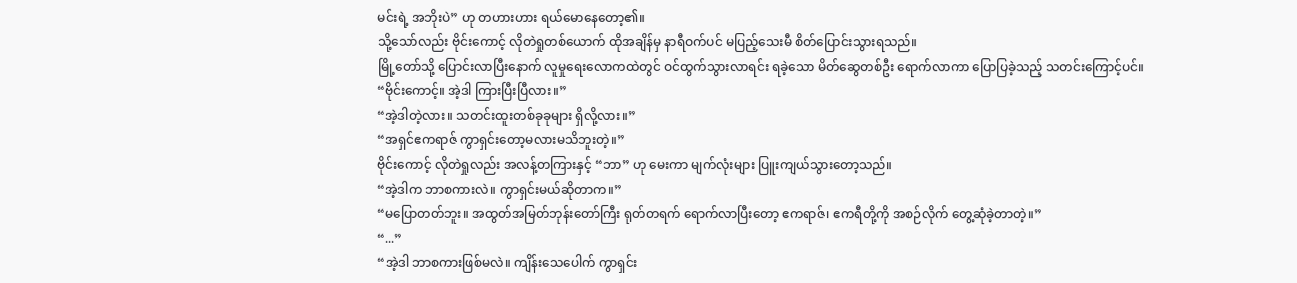မင်းရဲ့ အဘိုးပဲ” ဟု တဟားဟား ရယ်မောနေတော့၏။
သို့သော်လည်း ဗိုင်းကောင့် လိုတဲရှုတစ်ယောက် ထိုအချိန်မှ နာရီဝက်ပင် မပြည့်သေးမီ စိတ်ပြောင်းသွားရသည်။
မြို့တော်သို့ ပြောင်းလာပြီးနောက် လူမှုရေးလောကထဲတွင် ဝင်ထွက်သွားလာရင်း ရခဲ့သော မိတ်ဆွေတစ်ဦး ရောက်လာကာ ပြောပြခဲ့သည့် သတင်းကြောင့်ပင်။
“ဗိုင်းကောင့်။ အဲ့ဒါ ကြားပြီးပြီလား။”
“အဲ့ဒါတဲ့လား။ သတင်းထူးတစ်ခုခုများ ရှိလို့လား။”
“အရှင်ဧကရာဇ် ကွာရှင်းတော့မလားမသိဘူးတဲ့။”
ဗိုင်းကောင့် လိုတဲရှုလည်း အလန့်တကြားနှင့် “ဘာ” ဟု မေးကာ မျက်လုံးများ ပြူးကျယ်သွားတော့သည်။
“အဲ့ဒါက ဘာစကားလဲ။ ကွာရှင်းမယ်ဆိုတာက။”
“မပြောတတ်ဘူး။ အထွတ်အမြတ်ဘုန်းတော်ကြီး ရုတ်တရက် ရောက်လာပြီးတော့ ဧကရာဇ်၊ ဧကရီတို့ကို အစဉ်လိုက် တွေ့ဆုံခဲ့တာတဲ့။”
“...”
“အဲ့ဒါ ဘာစကားဖြစ်မလဲ။ ကျိန်းသေပေါက် ကွာရှင်း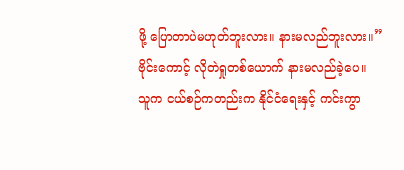ဖို့ ပြောတာပဲမဟုတ်ဘူးလား။ နားမလည်ဘူးလား။”
ဗိုင်းကောင့် လိုတဲရှုတစ်ယောက် နားမလည်ခဲ့ပေ။
သူက ငယ်စဉ်ကတည်းက နိုင်ငံရေးနှင့် ကင်းကွာ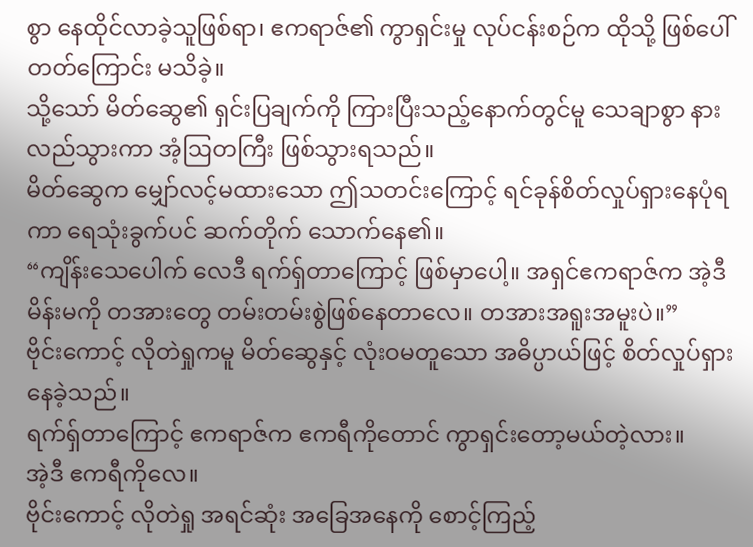စွာ နေထိုင်လာခဲ့သူဖြစ်ရာ၊ ဧကရာဇ်၏ ကွာရှင်းမှု လုပ်ငန်းစဉ်က ထိုသို့ ဖြစ်ပေါ်တတ်ကြောင်း မသိခဲ့။
သို့သော် မိတ်ဆွေ၏ ရှင်းပြချက်ကို ကြားပြီးသည့်နောက်တွင်မူ သေချာစွာ နားလည်သွားကာ အံ့ဩတကြီး ဖြစ်သွားရသည်။
မိတ်ဆွေက မျှော်လင့်မထားသော ဤသတင်းကြောင့် ရင်ခုန်စိတ်လှုပ်ရှားနေပုံရကာ ရေသုံးခွက်ပင် ဆက်တိုက် သောက်နေ၏။
“ကျိန်းသေပေါက် လေဒီ ရက်ရှ်တာကြောင့် ဖြစ်မှာပေါ့။ အရှင်ဧကရာဇ်က အဲ့ဒီမိန်းမကို တအားတွေ တမ်းတမ်းစွဲဖြစ်နေတာလေ။ တအားအရူးအမူးပဲ။”
ဗိုင်းကောင့် လိုတဲရှုကမူ မိတ်ဆွေနှင့် လုံးဝမတူသော အဓိပ္ပာယ်ဖြင့် စိတ်လှုပ်ရှားနေခဲ့သည်။
ရက်ရှ်တာကြောင့် ဧကရာဇ်က ဧကရီကိုတောင် ကွာရှင်းတော့မယ်တဲ့လား။
အဲ့ဒီ ဧကရီကိုလေ။
ဗိုင်းကောင့် လိုတဲရှု အရင်ဆုံး အခြေအနေကို စောင့်ကြည့်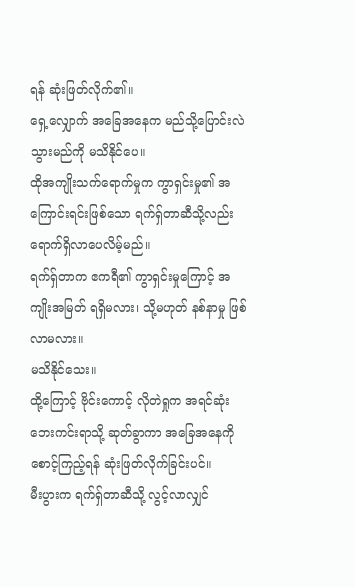ရန် ဆုံးဖြတ်လိုက်၏။
ရှေ့လျှောက် အခြေအနေက မည်သို့ပြောင်းလဲသွားမည်ကို မသိနိုင်ပေ။
ထိုအကျိုးသက်ရောက်မှုက ကွာရှင်းမှု၏ အကြောင်းရင်းဖြစ်သော ရက်ရှ်တာဆီသို့လည်း ရောက်ရှိလာပေလိမ့်မည်။
ရက်ရှ်တာက ဧကရီ၏ ကွာရှင်းမှုကြောင့် အကျိုးအမြတ် ရရှိမလား၊ သို့မဟုတ် နစ်နာမှု ဖြစ်လာမလား။
မသိနိုင်သေး။
ထို့ကြောင့် ဗိုင်းကောင့် လိုတဲရှုက အရင်ဆုံး ဘေးကင်းရာသို့ ဆုတ်ခွာကာ အခြေအနေကို စောင့်ကြည့်ရန် ဆုံးဖြတ်လိုက်ခြင်းပင်။
မီးပွားက ရက်ရှ်တာဆီသို့ လွင့်လာလျှင်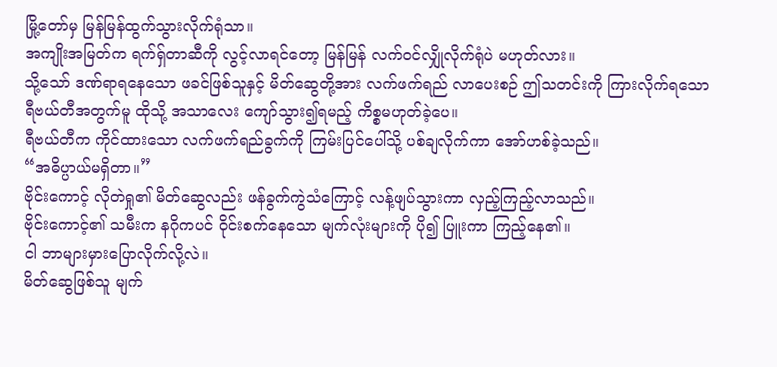မြို့တော်မှ မြန်မြန်ထွက်သွားလိုက်ရုံသာ။
အကျိုးအမြတ်က ရက်ရှ်တာဆီကို လွင့်လာရင်တော့ မြန်မြန် လက်ဝင်လျှိုလိုက်ရုံပဲ မဟုတ်လား။
သို့သော် ဒဏ်ရာရနေသော ဖခင်ဖြစ်သူနှင့် မိတ်ဆွေတို့အား လက်ဖက်ရည် လာပေးစဉ် ဤသတင်းကို ကြားလိုက်ရသော ရီဗယ်တီအတွက်မူ ထိုသို့ အသာလေး ကျော်သွား၍ရမည့် ကိစ္စမဟုတ်ခဲ့ပေ။
ရီဗယ်တီက ကိုင်ထားသော လက်ဖက်ရည်ခွက်ကို ကြမ်းပြင်ပေါ်သို့ ပစ်ချလိုက်ကာ အော်ဟစ်ခဲ့သည်။
“အဓိပ္ပာယ်မရှိတာ။”
ဗိုင်းကောင့် လိုတဲရှု၏ မိတ်ဆွေလည်း ဖန်ခွက်ကွဲသံကြောင့် လန့်ဖျပ်သွားကာ လှည့်ကြည့်လာသည်။
ဗိုင်းကောင့်၏ သမီးက နဂိုကပင် ဝိုင်းစက်နေသော မျက်လုံးများကို ပို၍ ပြူးကာ ကြည့်နေ၏။
ငါ ဘာများမှားပြောလိုက်လို့လဲ။
မိတ်ဆွေဖြစ်သူ မျက်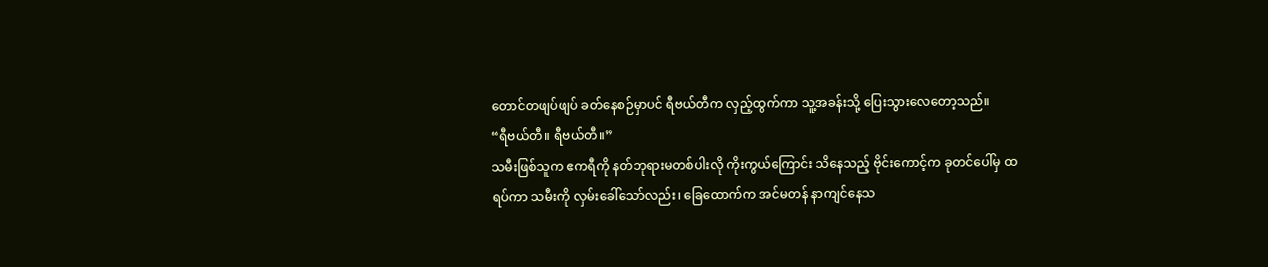တောင်တဖျပ်ဖျပ် ခတ်နေစဉ်မှာပင် ရီဗယ်တီက လှည့်ထွက်ကာ သူ့အခန်းသို့ ပြေးသွားလေတော့သည်။
“ရီဗယ်တီ။ ရီဗယ်တီ။”
သမီးဖြစ်သူက ဧကရီကို နတ်ဘုရားမတစ်ပါးလို ကိုးကွယ်ကြောင်း သိနေသည့် ဗိုင်းကောင့်က ခုတင်ပေါ်မှ ထရပ်ကာ သမီးကို လှမ်းခေါ်သော်လည်း၊ ခြေထောက်က အင်မတန် နာကျင်နေသ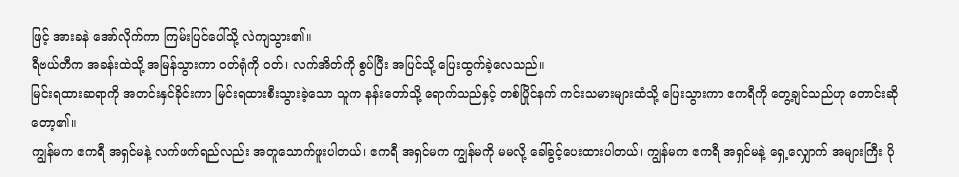ဖြင့် အားခနဲ အော်လိုက်ကာ ကြမ်းပြင်ပေါ်သို့ လဲကျသွား၏။
ရီဗယ်တီက အခန်းထဲသို့ အမြန်သွားကာ ဝတ်ရုံကို ဝတ်၊ လက်အိတ်ကို စွပ်ပြီး အပြင်သို့ ပြေးထွက်ခဲ့လေသည်။
မြင်းရထားဆရာကို အတင်းနှင်ခိုင်းကာ မြင်းရထားစီးသွားခဲ့သော သူက နန်းတော်သို့ ရောက်သည်နှင့် တစ်ပြိုင်နက် ကင်းသမားများထံသို့ ပြေးသွားကာ ဧကရီကို တွေ့ချင်သည်ဟု တောင်းဆိုတော့၏။
ကျွန်မက ဧကရီ အရှင်မနဲ့ လက်ဖက်ရည်လည်း အတူသောက်ဖူးပါတယ်၊ ဧကရီ အရှင်မက ကျွန်မကို မမလို့ ခေါ်ခွင့်ပေးထားပါတယ်၊ ကျွန်မက ဧကရီ အရှင်မနဲ့ ရှေ့လျှောက် အများကြီး ပို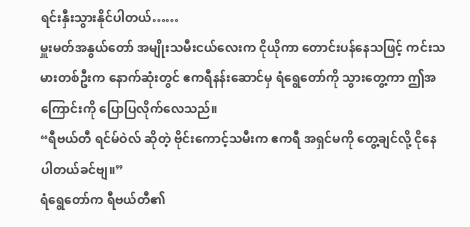ရင်းနှီးသွားနိုင်ပါတယ်……
မှူးမတ်အနွယ်တော် အမျိုးသမီးငယ်လေးက ငိုယိုကာ တောင်းပန်နေသဖြင့် ကင်းသမားတစ်ဦးက နောက်ဆုံးတွင် ဧကရီနန်းဆောင်မှ ရံရွေတော်ကို သွားတွေ့ကာ ဤအကြောင်းကို ပြောပြလိုက်လေသည်။
“ရီဗယ်တီ ရင်မ်ဝဲလ် ဆိုတဲ့ ဗိုင်းကောင့်သမီးက ဧကရီ အရှင်မကို တွေ့ချင်လို့ ငိုနေပါတယ်ခင်ဗျ။”
ရံရွေတော်က ရီဗယ်တီ၏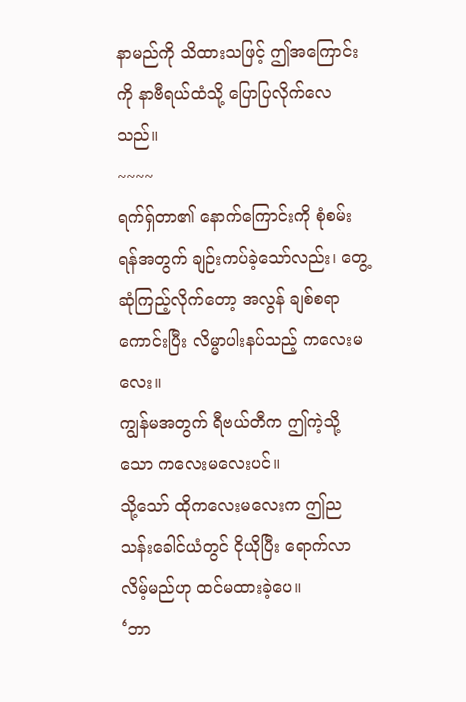နာမည်ကို သိထားသဖြင့် ဤအကြောင်းကို နာဗီရယ်ထံသို့ ပြောပြလိုက်လေသည်။
~~~~
ရက်ရှ်တာ၏ နောက်ကြောင်းကို စုံစမ်းရန်အတွက် ချဉ်းကပ်ခဲ့သော်လည်း၊ တွေ့ဆုံကြည့်လိုက်တော့ အလွန် ချစ်စရာကောင်းပြီး လိမ္မာပါးနပ်သည့် ကလေးမလေး။
ကျွန်မအတွက် ရီဗယ်တီက ဤကဲ့သို့သော ကလေးမလေးပင်။
သို့သော် ထိုကလေးမလေးက ဤညသန်းခေါင်ယံတွင် ငိုယိုပြီး ရောက်လာလိမ့်မည်ဟု ထင်မထားခဲ့ပေ။
‘ဘာ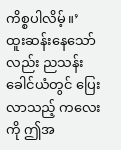ကိစ္စပါလိမ့်။’
ထူးဆန်းနေသော်လည်း ညသန်းခေါင်ယံတွင် ပြေးလာသည့် ကလေးကို ဤအ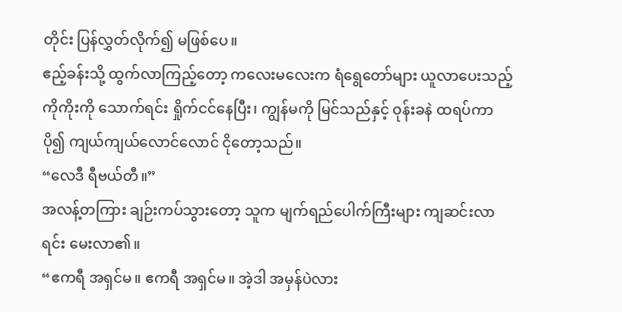တိုင်း ပြန်လွှတ်လိုက်၍ မဖြစ်ပေ။
ဧည့်ခန်းသို့ ထွက်လာကြည့်တော့ ကလေးမလေးက ရံရွေတော်များ ယူလာပေးသည့် ကိုကိုးကို သောက်ရင်း ရှိုက်ငင်နေပြီး၊ ကျွန်မကို မြင်သည်နှင့် ဝုန်းခနဲ ထရပ်ကာ ပို၍ ကျယ်ကျယ်လောင်လောင် ငိုတော့သည်။
“လေဒီ ရီဗယ်တီ။”
အလန့်တကြား ချဉ်းကပ်သွားတော့ သူက မျက်ရည်ပေါက်ကြီးများ ကျဆင်းလာရင်း မေးလာ၏။
“ဧကရီ အရှင်မ။ ဧကရီ အရှင်မ။ အဲ့ဒါ အမှန်ပဲလား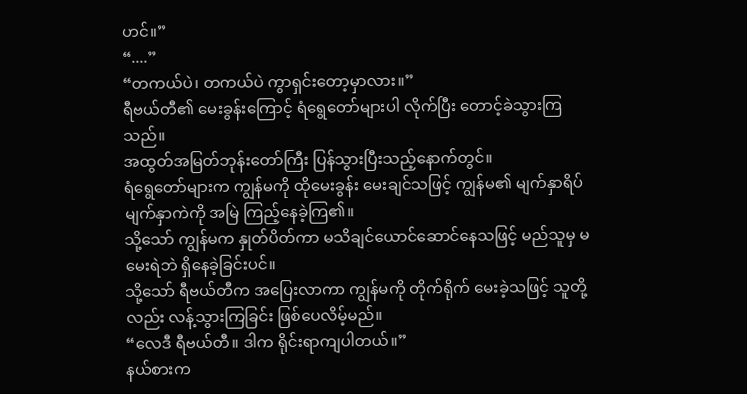ဟင်။”
“....”
“တကယ်ပဲ၊ တကယ်ပဲ ကွာရှင်းတော့မှာလား။”
ရီဗယ်တီ၏ မေးခွန်းကြောင့် ရံရွေတော်များပါ လိုက်ပြီး တောင့်ခဲသွားကြသည်။
အထွတ်အမြတ်ဘုန်းတော်ကြီး ပြန်သွားပြီးသည့်နောက်တွင်။
ရံရွေတော်များက ကျွန်မကို ထိုမေးခွန်း မေးချင်သဖြင့် ကျွန်မ၏ မျက်နှာရိပ်မျက်နှာကဲကို အမြဲ ကြည့်နေခဲ့ကြ၏။
သို့သော် ကျွန်မက နှုတ်ပိတ်ကာ မသိချင်ယောင်ဆောင်နေသဖြင့် မည်သူမှ မမေးရဲဘဲ ရှိနေခဲ့ခြင်းပင်။
သို့သော် ရီဗယ်တီက အပြေးလာကာ ကျွန်မကို တိုက်ရိုက် မေးခဲ့သဖြင့် သူတို့လည်း လန့်သွားကြခြင်း ဖြစ်ပေလိမ့်မည်။
“လေဒီ ရီဗယ်တီ။ ဒါက ရိုင်းရာကျပါတယ်။”
နယ်စားက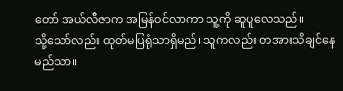တော် အယ်လီဇာက အမြန်ဝင်လာကာ သူ့ကို ဆူပူလေသည်။
သို့သော်လည်း ထုတ်မပြရုံသာရှိမည်၊ သူကလည်း တအားသိချင်နေမည်သာ။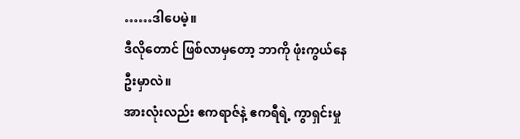……ဒါပေမဲ့။
ဒီလိုတောင် ဖြစ်လာမှတော့ ဘာကို ဖုံးကွယ်နေဦးမှာလဲ။
အားလုံးလည်း ဧကရာဇ်နဲ့ ဧကရီရဲ့ ကွာရှင်းမှု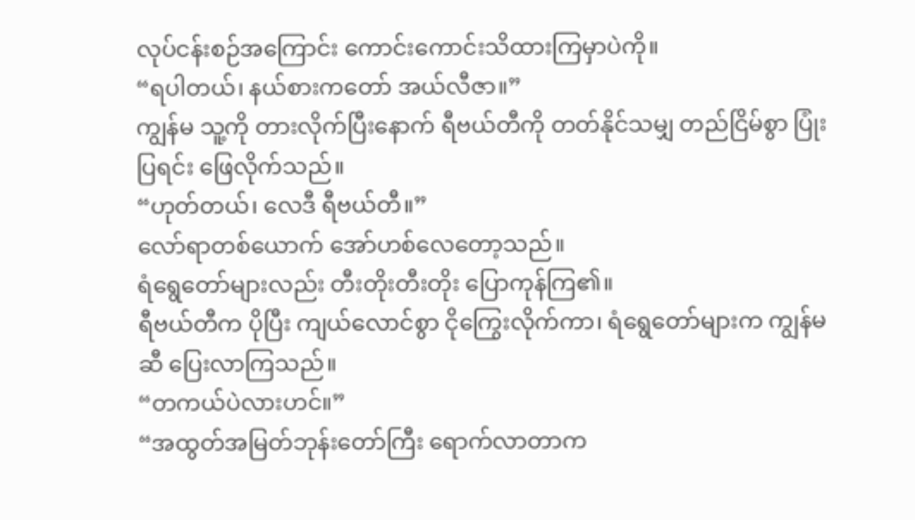လုပ်ငန်းစဉ်အကြောင်း ကောင်းကောင်းသိထားကြမှာပဲကို။
“ရပါတယ်၊ နယ်စားကတော် အယ်လီဇာ။”
ကျွန်မ သူ့ကို တားလိုက်ပြီးနောက် ရီဗယ်တီကို တတ်နိုင်သမျှ တည်ငြိမ်စွာ ပြုံးပြရင်း ဖြေလိုက်သည်။
“ဟုတ်တယ်၊ လေဒီ ရီဗယ်တီ။”
လော်ရာတစ်ယောက် အော်ဟစ်လေတော့သည်။
ရံရွေတော်များလည်း တီးတိုးတီးတိုး ပြောကုန်ကြ၏။
ရီဗယ်တီက ပိုပြီး ကျယ်လောင်စွာ ငိုကြွေးလိုက်ကာ၊ ရံရွေတော်များက ကျွန်မဆီ ပြေးလာကြသည်။
“တကယ်ပဲလားဟင်။”
“အထွတ်အမြတ်ဘုန်းတော်ကြီး ရောက်လာတာက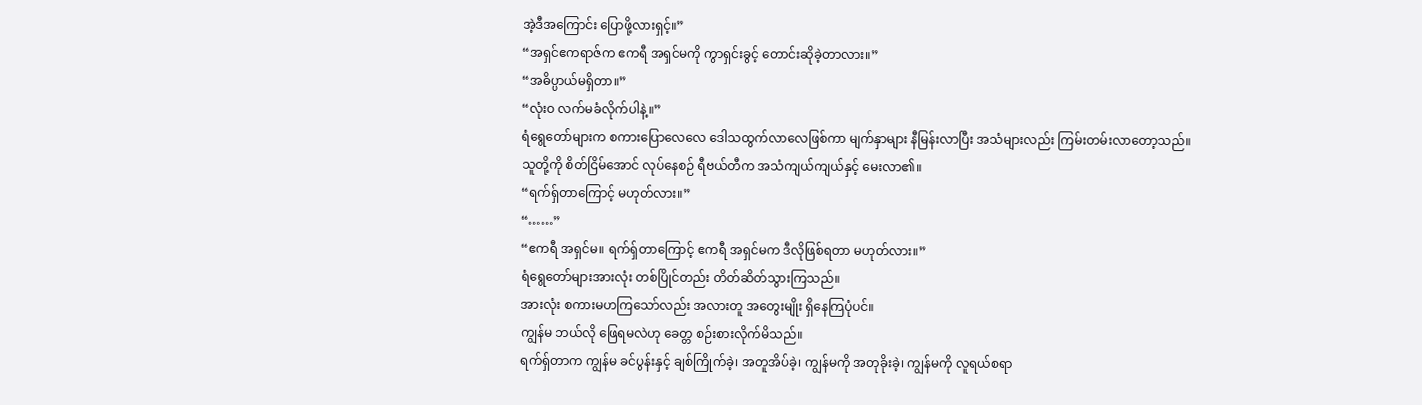အဲ့ဒီအကြောင်း ပြောဖို့လားရှင့်။”
“အရှင်ဧကရာဇ်က ဧကရီ အရှင်မကို ကွာရှင်းခွင့် တောင်းဆိုခဲ့တာလား။”
“အဓိပ္ပာယ်မရှိတာ။”
“လုံးဝ လက်မခံလိုက်ပါနဲ့။”
ရံရွေတော်များက စကားပြောလေလေ ဒေါသထွက်လာလေဖြစ်ကာ မျက်နှာများ နီမြန်းလာပြီး အသံများလည်း ကြမ်းတမ်းလာတော့သည်။
သူတို့ကို စိတ်ငြိမ်အောင် လုပ်နေစဉ် ရီဗယ်တီက အသံကျယ်ကျယ်နှင့် မေးလာ၏။
“ရက်ရှ်တာကြောင့် မဟုတ်လား။”
“……”
“ဧကရီ အရှင်မ။ ရက်ရှ်တာကြောင့် ဧကရီ အရှင်မက ဒီလိုဖြစ်ရတာ မဟုတ်လား။”
ရံရွေတော်များအားလုံး တစ်ပြိုင်တည်း တိတ်ဆိတ်သွားကြသည်။
အားလုံး စကားမဟကြသော်လည်း အလားတူ အတွေးမျိုး ရှိနေကြပုံပင်။
ကျွန်မ ဘယ်လို ဖြေရမလဲဟု ခေတ္တ စဉ်းစားလိုက်မိသည်။
ရက်ရှ်တာက ကျွန်မ ခင်ပွန်းနှင့် ချစ်ကြိုက်ခဲ့၊ အတူအိပ်ခဲ့၊ ကျွန်မကို အတုခိုးခဲ့၊ ကျွန်မကို လူရယ်စရာ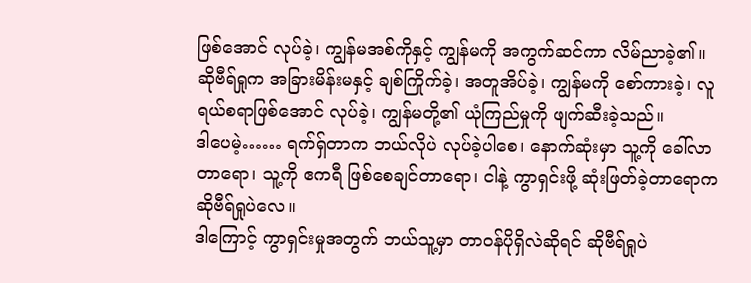ဖြစ်အောင် လုပ်ခဲ့၊ ကျွန်မအစ်ကိုနှင့် ကျွန်မကို အကွက်ဆင်ကာ လိမ်ညာခဲ့၏။
ဆိုဗီရ်ရှုက အခြားမိန်းမနှင့် ချစ်ကြိုက်ခဲ့၊ အတူအိပ်ခဲ့၊ ကျွန်မကို စော်ကားခဲ့၊ လူရယ်စရာဖြစ်အောင် လုပ်ခဲ့၊ ကျွန်မတို့၏ ယုံကြည်မှုကို ဖျက်ဆီးခဲ့သည်။
ဒါပေမဲ့…… ရက်ရှ်တာက ဘယ်လိုပဲ လုပ်ခဲ့ပါစေ၊ နောက်ဆုံးမှာ သူ့ကို ခေါ်လာတာရော၊ သူ့ကို ဧကရီ ဖြစ်စေချင်တာရော၊ ငါနဲ့ ကွာရှင်းဖို့ ဆုံးဖြတ်ခဲ့တာရောက ဆိုဗီရ်ရှုပဲလေ။
ဒါကြောင့် ကွာရှင်းမှုအတွက် ဘယ်သူ့မှာ တာဝန်ပိုရှိလဲဆိုရင် ဆိုဗီရ်ရှုပဲ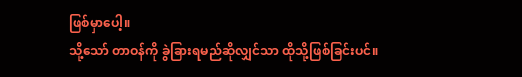ဖြစ်မှာပေါ့။
သို့သော် တာဝန်ကို ခွဲခြားရမည်ဆိုလျှင်သာ ထိုသို့ဖြစ်ခြင်းပင်။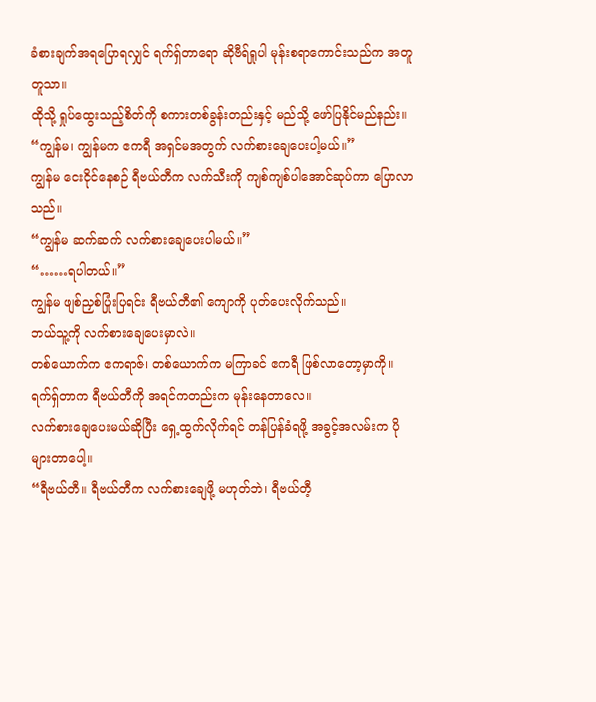ခံစားချက်အရပြောရလျှင် ရက်ရှ်တာရော ဆိုဗီရ်ရှုပါ မုန်းစရာကောင်းသည်က အတူတူသာ။
ထိုသို့ ရှုပ်ထွေးသည့်စိတ်ကို စကားတစ်ခွန်းတည်းနှင့် မည်သို့ ဖော်ပြနိုင်မည်နည်း။
“ကျွန်မ၊ ကျွန်မက ဧကရီ အရှင်မအတွက် လက်စားချေပေးပါ့မယ်။”
ကျွန်မ ငေးငိုင်နေစဉ် ရီဗယ်တီက လက်သီးကို ကျစ်ကျစ်ပါအောင်ဆုပ်ကာ ပြောလာသည်။
“ကျွန်မ ဆက်ဆက် လက်စားချေပေးပါမယ်။”
“……ရပါတယ်။”
ကျွန်မ ဖျစ်ညှစ်ပြုံးပြရင်း ရီဗယ်တီ၏ ကျောကို ပုတ်ပေးလိုက်သည်။
ဘယ်သူ့ကို လက်စားချေပေးမှာလဲ။
တစ်ယောက်က ဧကရာဇ်၊ တစ်ယောက်က မကြာခင် ဧကရီ ဖြစ်လာတော့မှာကို။
ရက်ရှ်တာက ရီဗယ်တီကို အရင်ကတည်းက မုန်းနေတာလေ။
လက်စားချေပေးမယ်ဆိုပြီး ရှေ့ထွက်လိုက်ရင် တန်ပြန်ခံရဖို့ အခွင့်အလမ်းက ပိုများတာပေါ့။
“ရီဗယ်တီ။ ရီဗယ်တီက လက်စားချေဖို့ မဟုတ်ဘဲ၊ ရီဗယ်တီ့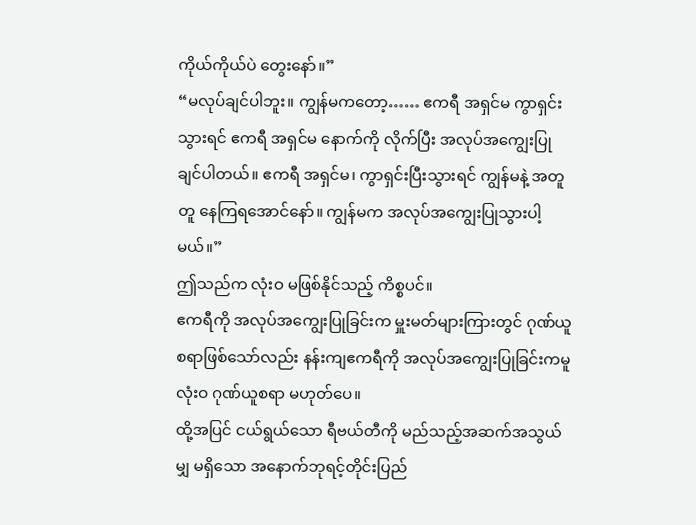ကိုယ်ကိုယ်ပဲ တွေးနော်။”
“မလုပ်ချင်ပါဘူး။ ကျွန်မကတော့…… ဧကရီ အရှင်မ ကွာရှင်းသွားရင် ဧကရီ အရှင်မ နောက်ကို လိုက်ပြီး အလုပ်အကျွေးပြုချင်ပါတယ်။ ဧကရီ အရှင်မ၊ ကွာရှင်းပြီးသွားရင် ကျွန်မနဲ့ အတူတူ နေကြရအောင်နော်။ ကျွန်မက အလုပ်အကျွေးပြုသွားပါ့မယ်။”
ဤသည်က လုံးဝ မဖြစ်နိုင်သည့် ကိစ္စပင်။
ဧကရီကို အလုပ်အကျွေးပြုခြင်းက မှူးမတ်များကြားတွင် ဂုဏ်ယူစရာဖြစ်သော်လည်း နန်းကျဧကရီကို အလုပ်အကျွေးပြုခြင်းကမူ လုံးဝ ဂုဏ်ယူစရာ မဟုတ်ပေ။
ထို့အပြင် ငယ်ရွယ်သော ရီဗယ်တီကို မည်သည့်အဆက်အသွယ်မျှ မရှိသော အနောက်ဘုရင့်တိုင်းပြည်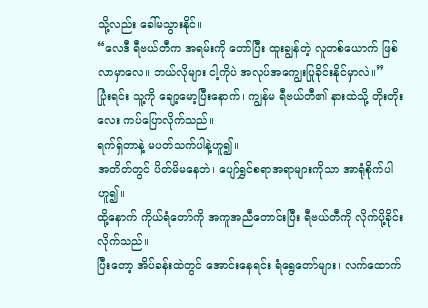သို့လည်း ခေါ်မသွားနိုင်။
“လေဒီ ရီဗယ်တီက အရမ်းကို တော်ပြီး ထူးချွန်တဲ့ လူတစ်ယောက် ဖြစ်လာမှာလေ။ ဘယ်လိုများ ငါ့ကိုပဲ အလုပ်အကျွေးပြုခိုင်းနိုင်မှာလဲ။”
ပြုံးရင်း သူ့ကို ချော့မော့ပြီးနောက်၊ ကျွန်မ ရီဗယ်တီ၏ နားထဲသို့ တိုးတိုးလေး ကပ်ပြောလိုက်သည်။
ရက်ရှ်တာနဲ့ မပတ်သက်ပါနဲ့ဟူ၍။
အတိတ်တွင် ပိတ်မိမနေဘဲ၊ ပျော်ရွှင်စရာအရာများကိုသာ အာရုံစိုက်ပါဟူ၍။
ထို့နောက် ကိုယ်ရံတော်ကို အကူအညီတောင်းပြီး ရီဗယ်တီကို လိုက်ပို့ခိုင်းလိုက်သည်။
ပြီးတော့ အိပ်ခန်းထဲတွင် အောင်းနေရင်း ရံရွေတော်များ၊ လက်ထောက်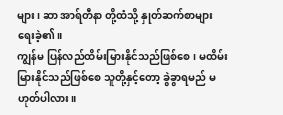များ၊ ဆာ အာရ်တီနာ တို့ထံသို့ နှုတ်ဆက်စာများ ရေးခဲ့၏။
ကျွန်မ ပြန်လည်ထိမ်းမြားနိုင်သည်ဖြစ်စေ၊ မထိမ်းမြားနိုင်သည်ဖြစ်စေ သူတို့နှင့်တော့ ခွဲခွာရမည် မဟုတ်ပါလား။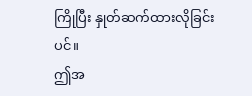ကြိုပြီး နှုတ်ဆက်ထားလိုခြင်းပင်။
ဤအ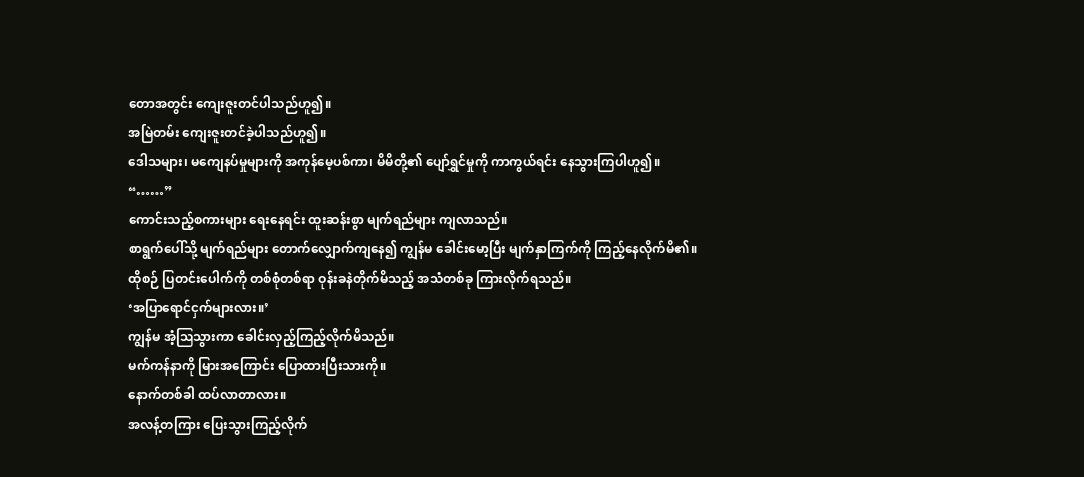တောအတွင်း ကျေးဇူးတင်ပါသည်ဟူ၍။
အမြဲတမ်း ကျေးဇူးတင်ခဲ့ပါသည်ဟူ၍။
ဒေါသများ၊ မကျေနပ်မှုများကို အကုန်မေ့ပစ်ကာ၊ မိမိတို့၏ ပျော်ရွှင်မှုကို ကာကွယ်ရင်း နေသွားကြပါဟူ၍။
“……”
ကောင်းသည့်စကားများ ရေးနေရင်း ထူးဆန်းစွာ မျက်ရည်များ ကျလာသည်။
စာရွက်ပေါ်သို့ မျက်ရည်များ တောက်လျှောက်ကျနေ၍ ကျွန်မ ခေါင်းမော့ပြီး မျက်နှာကြက်ကို ကြည့်နေလိုက်မိ၏။
ထိုစဉ် ပြတင်းပေါက်ကို တစ်စုံတစ်ရာ ဝုန်းခနဲတိုက်မိသည့် အသံတစ်ခု ကြားလိုက်ရသည်။
‘အပြာရောင်ငှက်များလား။’
ကျွန်မ အံ့ဩသွားကာ ခေါင်းလှည့်ကြည့်လိုက်မိသည်။
မက်ကန်နာကို မြားအကြောင်း ပြောထားပြီးသားကို။
နောက်တစ်ခါ ထပ်လာတာလား။
အလန့်တကြား ပြေးသွားကြည့်လိုက်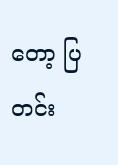တော့ ပြတင်း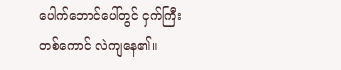ပေါက်ဘောင်ပေါ်တွင် ငှက်ကြီးတစ်ကောင် လဲကျနေ၏။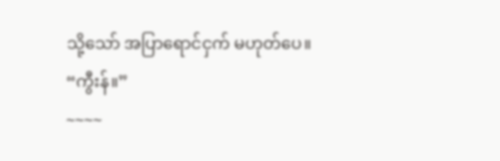သို့သော် အပြာရောင်ငှက် မဟုတ်ပေ။
“ကွီးန်။”
~~~~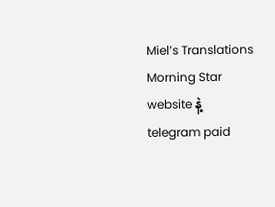Miel’s Translations
Morning Star website နဲ့ telegram paid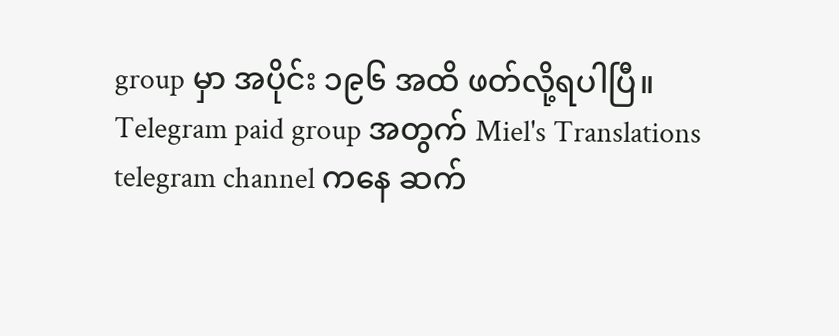group မှာ အပိုင်း ၁၉၆ အထိ ဖတ်လို့ရပါပြီ။
Telegram paid group အတွက် Miel's Translations telegram channel ကနေ ဆက်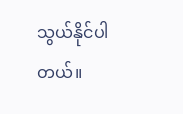သွယ်နိုင်ပါတယ်။